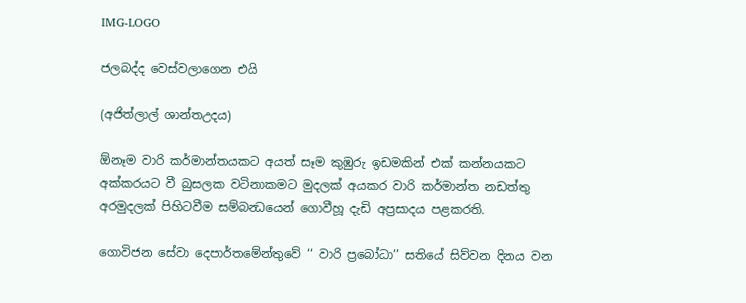IMG-LOGO

ජලබද්ද වෙස්වලාගෙන එයි

(අජිත්ලාල් ශාන්තඋදය)

ඕනෑම වාරි කර්මාන්තයකට අයත් සෑම කුඹුරු ඉඩමකින් එක් කන්නයකට අක්කරයට වී බුසලක වටිනාකමට මුදලක් අයකර වාරි කර්මාන්ත නඩත්තු අරමුදලක් පිහිටවීම සම්බන්‍ධයෙන් ගොවීහූ දැඩි අප්‍රසාදය පළකරති.

ගොවිජන සේවා දෙපාර්තමේන්තුවේ ‘‘ වාරි ප්‍රබෝධා’’ සතියේ සිව්වන දිනය වන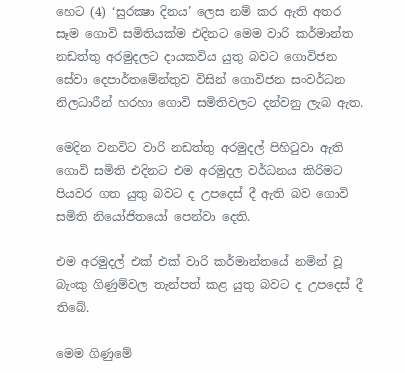හෙට (4) ‘සුරක්‍ෂා දිනය’ ලෙස නම් කර ඇති අතර සෑම ගොවි සමිතියක්ම එදිනට මෙම වාරි කර්මාන්ත නඩත්තු අරමුදලට දායකවිය යුතු බවට ගොවිජන සේවා දෙපාර්තමේන්තුව විසින් ගොවිජන සංවර්ධන නිලධාරීන් හරහා ගොවි සමිතිවලට දන්වනු ලැබ ඇත.

මෙදින වනවිට වාරි නඩත්තු අරමුදල් පිහිටුවා ඇති ගොවි සමිති එදිනට එම අරමුදල වර්ධනය කිරිමට පියවර ගත යුතු බවට ද උපදෙස් දී ඇති බව ගොවි සමිති නියෝජිතයෝ පෙන්වා දෙති.

එම අරමුදල් එක් එක් වාරි කර්මාන්තයේ නමින් වූ බැංකු ගිණුම්වල තැන්පත් කළ යුතු බවට ද උපදෙස් දී තිබේ.

මෙම ගිණුමේ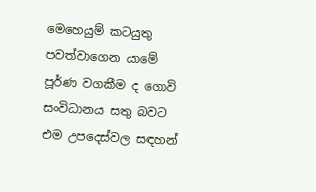මෙහෙයුම් කටයුතු පවත්වාගෙන යාමේ පූර්ණ වගකීම ද ගොවි සංවිධානය සතු බවට එම උපදෙස්වල සඳහන්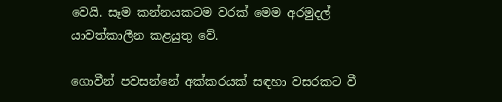වෙයි. සෑම කන්නයකටම වරක් මෙම අරමුදල් යාවත්කාලීන කළයුතු වේ.

ගොවීන් පවසන්නේ අක්කරයක් සඳහා වසරකට වී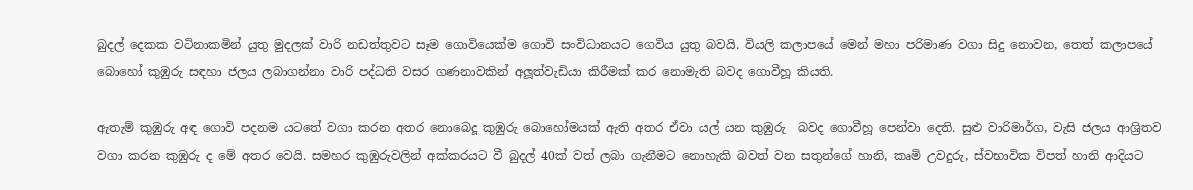බුදල් දෙකක වටිනාකමින් යුතු මුදලක් වාරි නඩත්තුවට සෑම ගොවියෙක්ම ගොවි සංවිධානයට ගෙවිය යුතු බවයි. වියලි කලාපයේ මෙන් මහා පරිමාණ වගා සිදු නොවන, තෙත් කලාපයේ බොහෝ කුඹුරු සඳහා ජලය ලබාගන්නා වාරි පද්ධති වසර ගණනාවකින් අලූත්වැඩියා කිරීමක් කර නොමැති බවද ගොවීහූ කියති.

ඇතැම් කුඹුරු අඳ ගොවි පදනම යටතේ වගා කරන අතර නොබෙදූ කුඹුරු බොහෝමයක් ඇති අතර ඒවා යල් යන කුඹුරු  බවද ගොවීහූ පෙන්වා දෙති. සුළු වාරිමාර්ග, වැසි ජලය ආශ්‍රිතව වගා කරන කුඹුරු ද මේ අතර වෙයි. සමහර කුඹුරුවලින් අක්කරයට වී බුදල් 40ක් වත් ලබා ගැනීමට නොහැකි බවත් වන සතුන්ගේ හානි, කෘමි උවදුරු, ස්වභාවික විපත් හානි ආදියට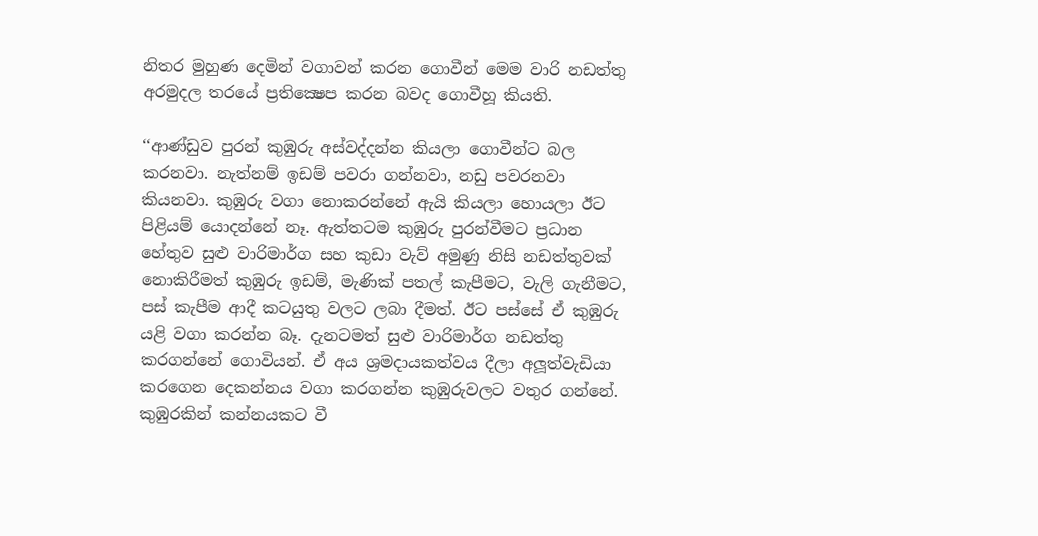නිතර මුහුණ දෙමින් වගාවන් කරන ගොවීන් මෙම වාරි නඩත්තු අරමුදල තරයේ ප්‍රතික්‍ෂෙප කරන බවද ගොවීහූ කියති.

‘‘ආණ්ඩුව පුරන් කුඹුරු අස්වද්දන්න කියලා ගොවීන්ට බල කරනවා. නැත්නම් ඉඩම් පවරා ගන්නවා, නඩු පවරනවා කියනවා. කුඹුරු වගා නොකරන්නේ ඇයි කියලා හොයලා ඊට පිළියම් යොදන්නේ නෑ. ඇත්තටම කුඹුරු පුරන්වීමට ප්‍රධාන හේතුව සුළු වාරිමාර්ග සහ කුඩා වැව් අමුණු නිසි නඩත්තුවක් නොකිරීමත් කුඹුරු ඉඩම්, මැණික් පතල් කැපීමට, වැලි ගැනීමට, පස් කැපීම ආදී කටයුතු වලට ලබා දීමත්. ඊට පස්සේ ඒ කුඹුරු යළි වගා කරන්න බෑ. දැනටමත් සුළු වාරිමාර්ග නඩත්තු කරගන්නේ ගොවියන්. ඒ අය ශ්‍රමදායකත්වය දීලා අලූත්වැඩියා කරගෙන දෙකන්නය වගා කරගන්න කුඹුරුවලට වතුර ගන්නේ. කුඹුරකින් කන්නයකට වී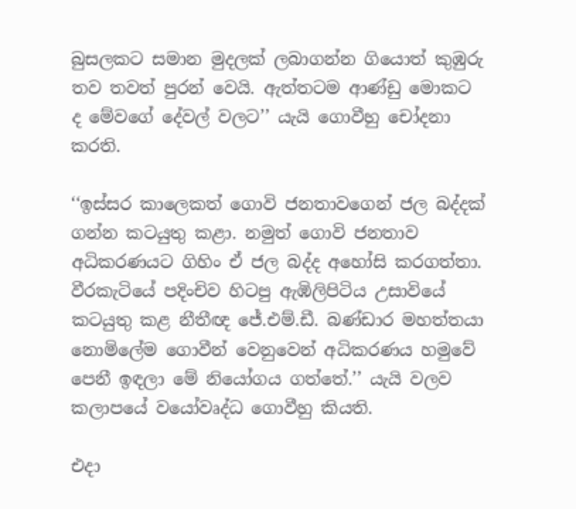බුසලකට සමාන මුදලක් ලබාගන්න ගියොත් කුඹුරු තව තවත් පුරන් වෙයි. ඇත්තටම ආණ්ඩු මොකට ද මේවගේ දේවල් වලට’’ යැයි ගොවීහු චෝදනා කරති.

‘‘ඉස්සර කාලෙකත් ගොවි ජනතාවගෙන් ජල බද්දක් ගන්න කටයුතු කළා. නමුත් ගොවි ජනතාව අධිකරණයට ගිහිං ඒ ජල බද්ද අහෝසි කරගත්තා. වීරකැටියේ පදිංචිව හිටපු ඇඹිලිපිටිය උසාවියේ කටයුතු කළ නීතීඥ ජේ.එම්.ඩී. බණ්ඩාර මහත්තයා නොමිලේම ගොවීන් වෙනුවෙන් අධිකරණය හමුවේ පෙනී ඉඳලා මේ නියෝගය ගත්තේ.’’ යැයි වලව කලාපයේ වයෝවෘද්ධ ගොවීහු කියති.

එදා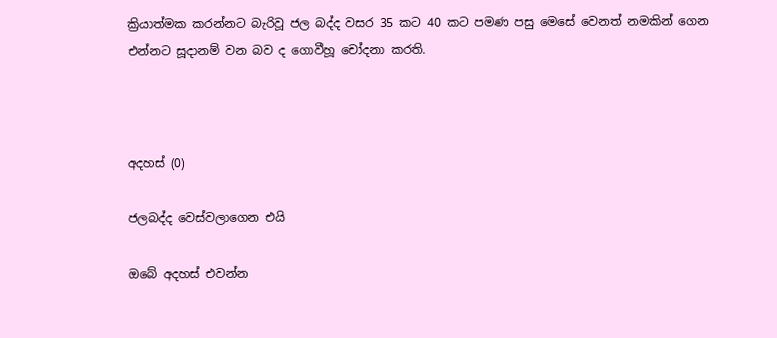ක්‍රියාත්මක කරන්නට බැරිවූ ජල බද්ද වසර 35 කට 40 කට පමණ පසු මෙසේ වෙනත් නමකින් ගෙන එන්නට සූදානම් වන බව ද ගොවීහූ චෝදනා කරති.



අදහස් (0)

ජලබද්ද වෙස්වලාගෙන එයි

ඔබේ අදහස් එවන්න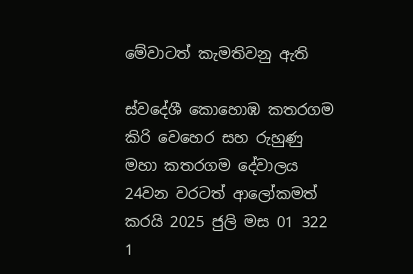මේවාටත් කැමතිවනු ඇති

ස්වදේශී කොහොඹ කතරගම කිරි වෙහෙර සහ රුහුණු මහා කතරගම දේවාලය 24වන වරටත් ආලෝකමත් කරයි 2025 ජුලි මස 01 322 1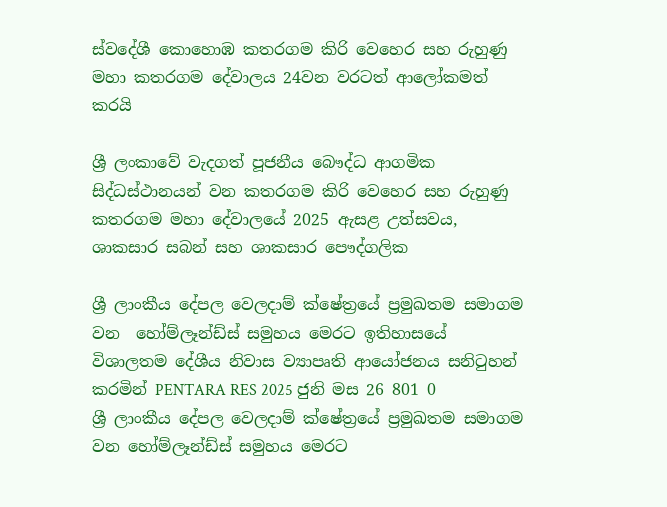ස්වදේශී කොහොඹ කතරගම කිරි වෙහෙර සහ රුහුණු මහා කතරගම දේවාලය 24වන වරටත් ආලෝකමත් කරයි

ශ්‍රී ලංකාවේ වැදගත් පූජනීය බෞද්ධ ආගමික සිද්ධස්ථානයන් වන කතරගම කිරි වෙහෙර සහ රුහුණු කතරගම මහා දේවාලයේ 2025 ඇසළ උත්සවය, ශාකසාර සබන් සහ ශාකසාර පෞද්ගලික

ශ්‍රී ලාංකීය දේපල වෙලදාම් ක්ෂේත්‍රයේ ප්‍රමුඛතම සමාගම වන  හෝම්ලෑන්ඩ්ස් සමුහය මෙරට ඉතිහාසයේ විශාලතම දේශීය නිවාස ව්‍යාපෘති ආයෝජනය සනිටුහන් කරමින් PENTARA RES 2025 ජුනි මස 26 801 0
ශ්‍රී ලාංකීය දේපල වෙලදාම් ක්ෂේත්‍රයේ ප්‍රමුඛතම සමාගම වන හෝම්ලෑන්ඩ්ස් සමුහය මෙරට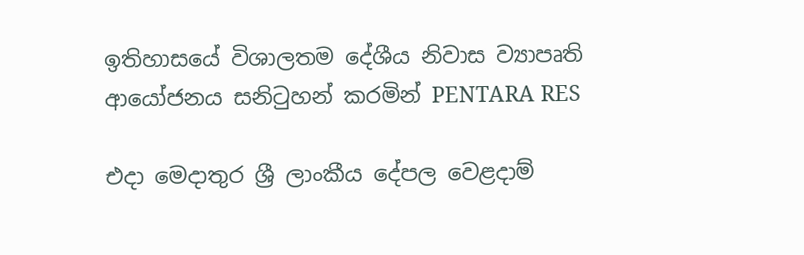ඉතිහාසයේ විශාලතම දේශීය නිවාස ව්‍යාපෘති ආයෝජනය සනිටුහන් කරමින් PENTARA RES

එදා මෙදාතුර ශ්‍රී ලාංකීය දේපල වෙළදාම්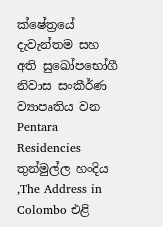ක්ෂේත්‍රයේ දැවැන්තම සහ අති සුඛෝපභෝගී නිවාස සංකීර්ණ ව්‍යාපෘතිය වන Pentara Residencies තුන්මුල්ල හංදිය ,The Address in Colombo එළි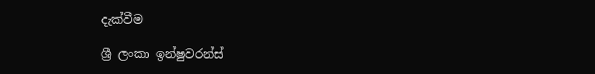දැක්වීම

ශ්‍රී ලංකා ඉන්ෂුවරන්ස්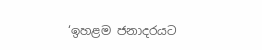‘ඉහළම ජනාදරයට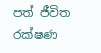පත් ජීවිත රක්ෂණ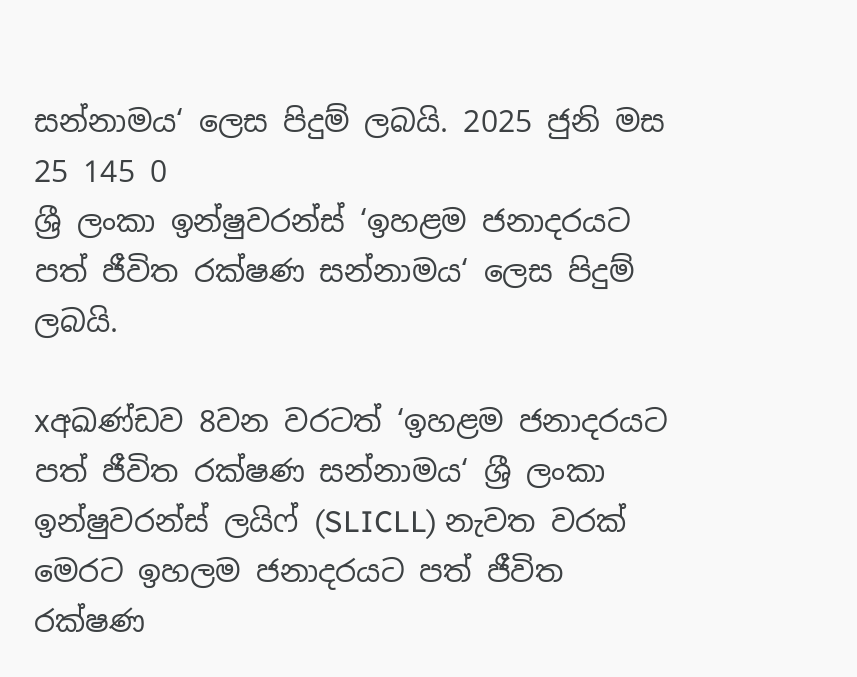සන්නාමය‘ ලෙස පිදුම් ලබයි. 2025 ජුනි මස 25 145 0
ශ්‍රී ලංකා ඉන්ෂුවරන්ස් ‘ඉහළම ජනාදරයට පත් ජීවිත රක්ෂණ සන්නාමය‘ ලෙස පිදුම් ලබයි.

xඅඛණ්ඩව 8වන වරටත් ‘ඉහළම ජනාදරයට පත් ජීවිත රක්ෂණ සන්නාමය‘ ශ්‍රී ලංකා ඉන්ෂුවරන්ස් ලයිෆ් (SLICLL) නැවත වරක් මෙරට ඉහලම ජනාදරයට පත් ජීවිත රක්ෂණ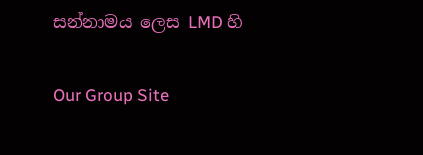සන්නාමය ලෙස LMD හි

Our Group Site